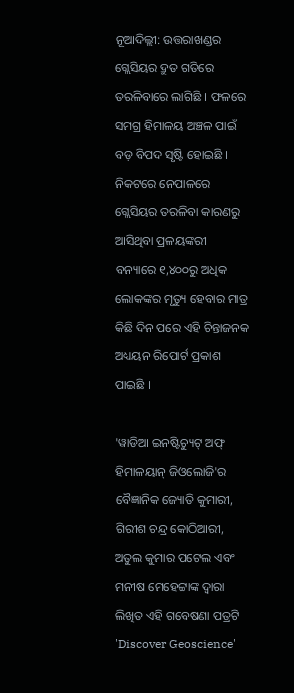ନୂଆଦିଲ୍ଲୀ: ଉତ୍ତରାଖଣ୍ଡର ଗ୍ଲେସିୟର ଦ୍ରୁତ ଗତିରେ ତରଳିବାରେ ଲାଗିଛି । ଫଳରେ ସମଗ୍ର ହିମାଳୟ ଅଞ୍ଚଳ ପାଇଁ ବଡ଼ ବିପଦ ସୃଷ୍ଟି ହୋଇଛି । ନିକଟରେ ନେପାଳରେ ଗ୍ଲେସିୟର ତରଳିବା କାରଣରୁ ଆସିଥିବା ପ୍ରଳୟଙ୍କରୀ ବନ୍ୟାରେ ୧,୪୦୦ରୁ ଅଧିକ ଲୋକଙ୍କର ମୃତ୍ୟୁ ହେବାର ମାତ୍ର କିଛି ଦିନ ପରେ ଏହି ଚିନ୍ତାଜନକ ଅଧ୍ୟୟନ ରିପୋର୍ଟ ପ୍ରକାଶ ପାଇଛି ।

'ୱାଡିଆ ଇନଷ୍ଟିଚ୍ୟୁଟ୍ ଅଫ୍ ହିମାଳୟାନ୍ ଜିଓଲୋଜି'ର ବୈଜ୍ଞାନିକ ଜ୍ୟୋତି କୁମାରୀ, ଗିରୀଶ ଚନ୍ଦ୍ର କୋଠିଆରୀ, ଅତୁଲ କୁମାର ପଟେଲ ଏବଂ ମନୀଷ ମେହେଟ୍ଟାଙ୍କ ଦ୍ୱାରା ଲିଖିତ ଏହି ଗବେଷଣା ପତ୍ରଟି 'Discover Geoscience'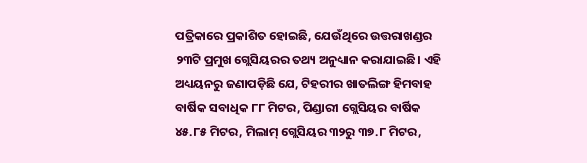ପତ୍ରିକାରେ ପ୍ରକାଶିତ ହୋଇଛି, ଯେଉଁଥିରେ ଉତ୍ତରାଖଣ୍ଡର ୨୩ଟି ପ୍ରମୁଖ ଗ୍ଲେସିୟରର ତଥ୍ୟ ଅନୁଧ୍ୟାନ କରାଯାଇଛି। ଏହି ଅଧ୍ୟୟନରୁ ଜଣାପଡ଼ିଛି ଯେ, ଟିହରୀର ଖାତଲିଙ୍ଗ ହିମବାହ ବାର୍ଷିକ ସବାଧିକ ୮୮ ମିଟର, ପିଣ୍ଡାରୀ ଗ୍ଲେସିୟର ବାର୍ଷିକ ୪୫.୮୫ ମିଟର, ମିଲାମ୍ ଗ୍ଲେସିୟର ୩୨ରୁ ୩୭.୮ ମିଟର,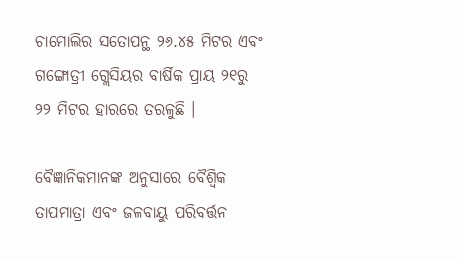ଚାମୋଲିର ସତୋପନ୍ଥ ୨୬.୪୫ ମିଟର ଏବଂ ଗଙ୍ଗୋତ୍ରୀ ଗ୍ଲେସିୟର ବାର୍ଷିକ ପ୍ରାୟ ୨୧ରୁ ୨୨ ମିଟର ହାରରେ ତରଳୁଛି ।

ବୈଜ୍ଞାନିକମାନଙ୍କ ଅନୁସାରେ ବୈଶ୍ବିକ ତାପମାତ୍ରା ଏବଂ ଜଳବାୟୁ ପରିବର୍ତ୍ତନ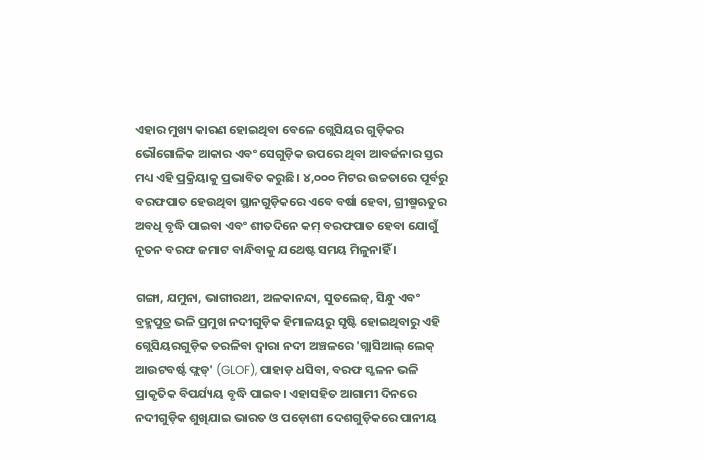ଏହାର ମୁଖ୍ୟ କାରଣ ହୋଇଥିବା ବେଳେ ଗ୍ଲେସିୟର ଗୁଡ଼ିକର ଭୌଗୋଳିକ ଆକାର ଏବଂ ସେଗୁଡ଼ିକ ଉପରେ ଥିବା ଆବର୍ଜନାର ସ୍ତର ମଧ୍ୟ ଏହି ପ୍ରକ୍ରିୟାକୁ ପ୍ରଭାବିତ କରୁଛି। ୪,୦୦୦ ମିଟର ଉଚ୍ଚତାରେ ପୂର୍ବରୁ ବରଫପାତ ହେଉଥିବା ସ୍ଥାନଗୁଡ଼ିକରେ ଏବେ ବର୍ଷା ହେବା, ଗ୍ରୀଷ୍ମଋତୁର ଅବଧି ବୃଦ୍ଧି ପାଇବା ଏବଂ ଶୀତଦିନେ କମ୍ ବରଫପାତ ହେବା ଯୋଗୁଁ ନୂତନ ବରଫ ଜମାଟ ବାନ୍ଧିବାକୁ ଯଥେଷ୍ଟ ସମୟ ମିଳୁନାହିଁ ।

ଗଙ୍ଗା, ଯମୁନା, ଭାଗୀରଥୀ, ଅଳକାନନ୍ଦା, ସୁତଲେଜ୍, ସିନ୍ଧୁ ଏବଂ ବ୍ରହ୍ମପୁତ୍ର ଭଳି ପ୍ରମୁଖ ନଦୀଗୁଡ଼ିକ ହିମାଳୟରୁ ସୃଷ୍ଟି ହୋଇଥିବାରୁ ଏହି ଗ୍ଲେସିୟରଗୁଡ଼ିକ ତରଳିବା ଦ୍ୱାରା ନଦୀ ଅଞ୍ଚଳରେ 'ଗ୍ଲାସିଆଲ୍ ଲେକ୍ ଆଉଟବର୍ଷ୍ଟ ଫ୍ଲଡ୍' (GLOF), ପାହାଡ଼ ଧସିବା, ବରଫ ସ୍ଖଳନ ଭଳି ପ୍ରାକୃତିକ ବିପର୍ଯ୍ୟୟ ବୃଦ୍ଧି ପାଇବ। ଏହାସହିତ ଆଗାମୀ ଦିନରେ ନଦୀଗୁଡ଼ିକ ଶୁଖିଯାଇ ଭାରତ ଓ ପଡ଼ୋଶୀ ଦେଶଗୁଡ଼ିକରେ ପାନୀୟ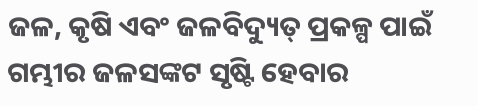ଜଳ, କୃଷି ଏବଂ ଜଳବିଦ୍ୟୁତ୍ ପ୍ରକଳ୍ପ ପାଇଁ ଗମ୍ଭୀର ଜଳସଙ୍କଟ ସୃଷ୍ଟି ହେବାର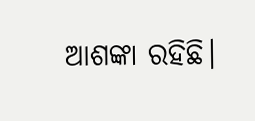ଆଶଙ୍କା ରହିଛି।